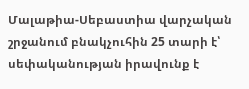Մալաթիա-Սեբաստիա վարչական շրջանում բնակչուհին 25 տարի է՝ սեփականության իրավունք է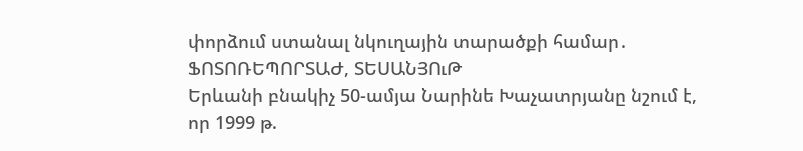փորձում ստանալ նկուղային տարածքի համար․ ՖՈՏՈՌԵՊՈՐՏԱԺ, ՏԵՍԱՆՅՈւԹ
Երևանի բնակիչ 50-ամյա Նարինե Խաչատրյանը նշում է, որ 1999 թ.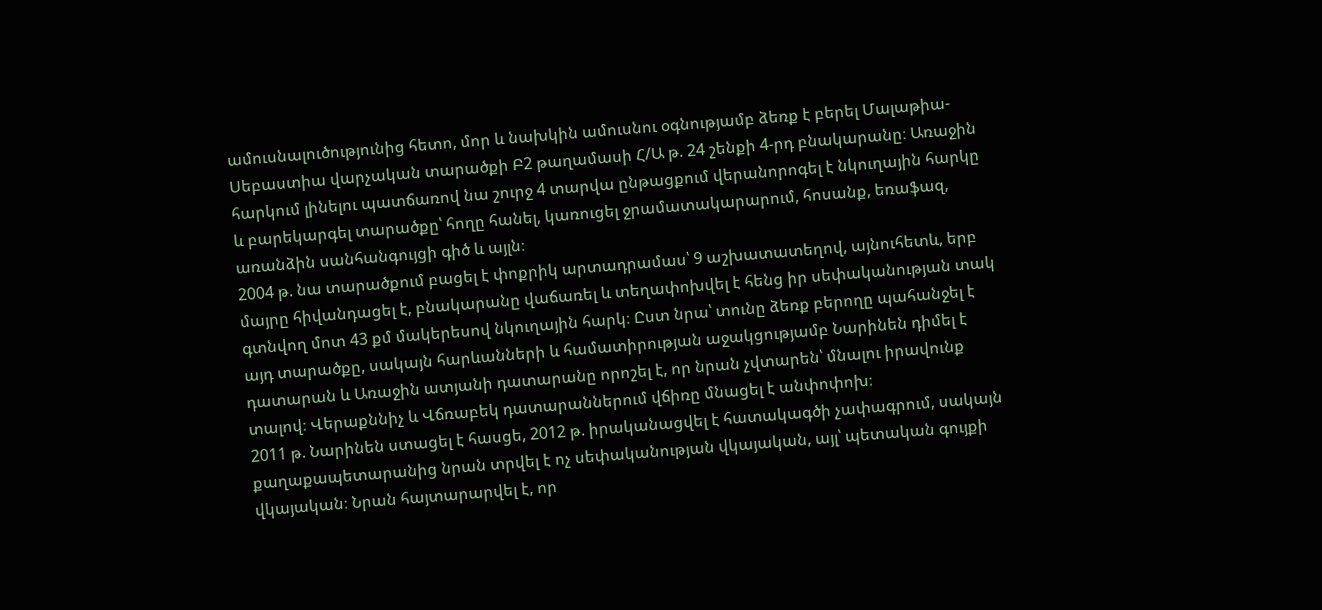ամուսնալուծությունից հետո, մոր և նախկին ամուսնու օգնությամբ ձեռք է բերել Մալաթիա-Սեբաստիա վարչական տարածքի Բ2 թաղամասի Հ/Ա թ. 24 շենքի 4-րդ բնակարանը։ Առաջին հարկում լինելու պատճառով նա շուրջ 4 տարվա ընթացքում վերանորոգել է նկուղային հարկը և բարեկարգել տարածքը՝ հողը հանել, կառուցել ջրամատակարարում, հոսանք, եռաֆազ, առանձին սանհանգույցի գիծ և այլն։
2004 թ. նա տարածքում բացել է փոքրիկ արտադրամաս՝ 9 աշխատատեղով, այնուհետև, երբ մայրը հիվանդացել է, բնակարանը վաճառել և տեղափոխվել է հենց իր սեփականության տակ գտնվող մոտ 43 քմ մակերեսով նկուղային հարկ։ Ըստ նրա՝ տունը ձեռք բերողը պահանջել է այդ տարածքը, սակայն հարևանների և համատիրության աջակցությամբ Նարինեն դիմել է դատարան և Առաջին ատյանի դատարանը որոշել է, որ նրան չվտարեն՝ մնալու իրավունք տալով։ Վերաքննիչ և Վճռաբեկ դատարաններում վճիռը մնացել է անփոփոխ։
2011 թ. Նարինեն ստացել է հասցե, 2012 թ. իրականացվել է հատակագծի չափագրում, սակայն քաղաքապետարանից նրան տրվել է ոչ սեփականության վկայական, այլ՝ պետական գույքի վկայական։ Նրան հայտարարվել է, որ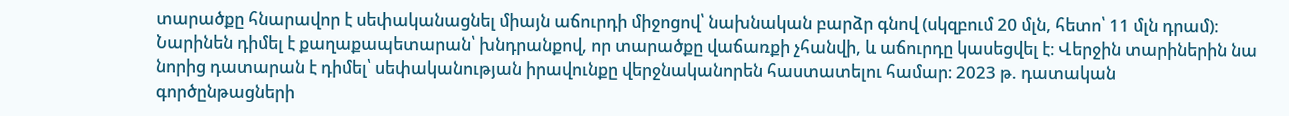տարածքը հնարավոր է սեփականացնել միայն աճուրդի միջոցով՝ նախնական բարձր գնով (սկզբում 20 մլն, հետո՝ 11 մլն դրամ)։
Նարինեն դիմել է քաղաքապետարան՝ խնդրանքով, որ տարածքը վաճառքի չհանվի, և աճուրդը կասեցվել է։ Վերջին տարիներին նա նորից դատարան է դիմել՝ սեփականության իրավունքը վերջնականորեն հաստատելու համար։ 2023 թ. դատական գործընթացների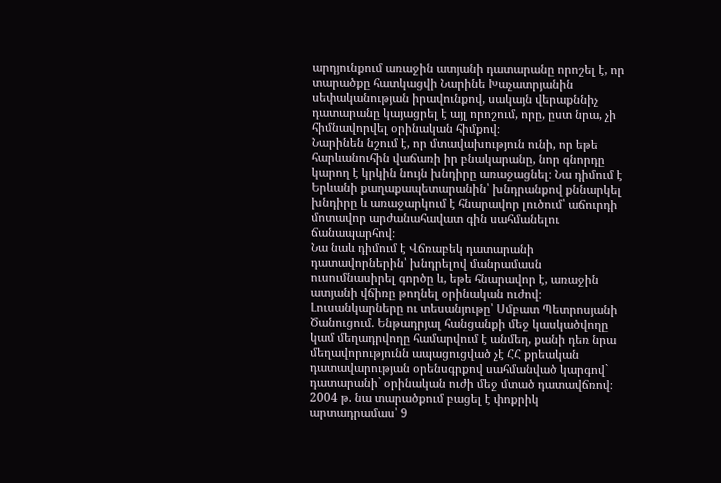արդյունքում առաջին ատյանի դատարանը որոշել է, որ տարածքը հատկացվի Նարինե Խաչատրյանին սեփականության իրավունքով, սակայն վերաքննիչ դատարանը կայացրել է այլ որոշում, որը, ըստ նրա, չի հիմնավորվել օրինական հիմքով։
Նարինեն նշում է, որ մտավախություն ունի, որ եթե հարևանուհին վաճառի իր բնակարանը, նոր գնորդը կարող է կրկին նույն խնդիրը առաջացնել։ Նա դիմում է Երևանի քաղաքապետարանին՝ խնդրանքով քննարկել խնդիրը և առաջարկում է հնարավոր լուծում՝ աճուրդի մոտավոր արժանահավատ գին սահմանելու ճանապարհով։
Նա նաև դիմում է Վճռաբեկ դատարանի դատավորներին՝ խնդրելով մանրամասն ուսումնասիրել գործը և, եթե հնարավոր է, առաջին ատյանի վճիռը թողնել օրինական ուժով։
Լուսանկարները ու տեսանյութը՝ Սմբատ Պետրոսյանի
Ծանուցում. Ենթադրյալ հանցանքի մեջ կասկածվողը կամ մեղադրվողը համարվում է անմեղ, քանի դեռ նրա մեղավորությունն ապացուցված չէ ՀՀ քրեական դատավարության օրենսգրքով սահմանված կարգով` դատարանի` օրինական ուժի մեջ մտած դատավճռով։
2004 թ. նա տարածքում բացել է փոքրիկ արտադրամաս՝ 9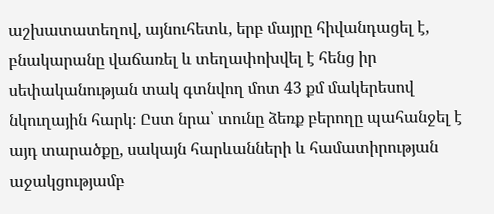աշխատատեղով, այնուհետև, երբ մայրը հիվանդացել է, բնակարանը վաճառել և տեղափոխվել է հենց իր սեփականության տակ գտնվող մոտ 43 քմ մակերեսով նկուղային հարկ։ Ըստ նրա՝ տունը ձեռք բերողը պահանջել է այդ տարածքը, սակայն հարևանների և համատիրության աջակցությամբ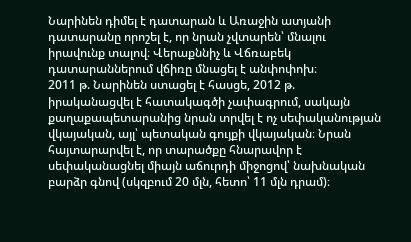Նարինեն դիմել է դատարան և Առաջին ատյանի դատարանը որոշել է, որ նրան չվտարեն՝ մնալու իրավունք տալով։ Վերաքննիչ և Վճռաբեկ դատարաններում վճիռը մնացել է անփոփոխ։
2011 թ. Նարինեն ստացել է հասցե, 2012 թ. իրականացվել է հատակագծի չափագրում, սակայն քաղաքապետարանից նրան տրվել է ոչ սեփականության վկայական, այլ՝ պետական գույքի վկայական։ Նրան հայտարարվել է, որ տարածքը հնարավոր է սեփականացնել միայն աճուրդի միջոցով՝ նախնական բարձր գնով (սկզբում 20 մլն, հետո՝ 11 մլն դրամ)։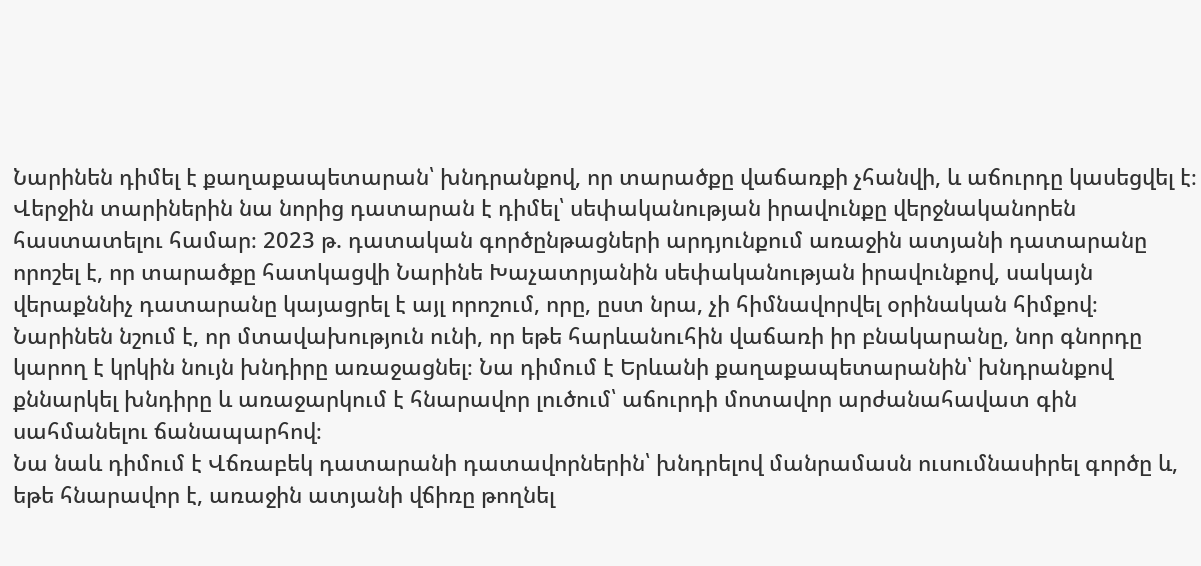Նարինեն դիմել է քաղաքապետարան՝ խնդրանքով, որ տարածքը վաճառքի չհանվի, և աճուրդը կասեցվել է։ Վերջին տարիներին նա նորից դատարան է դիմել՝ սեփականության իրավունքը վերջնականորեն հաստատելու համար։ 2023 թ. դատական գործընթացների արդյունքում առաջին ատյանի դատարանը որոշել է, որ տարածքը հատկացվի Նարինե Խաչատրյանին սեփականության իրավունքով, սակայն վերաքննիչ դատարանը կայացրել է այլ որոշում, որը, ըստ նրա, չի հիմնավորվել օրինական հիմքով։
Նարինեն նշում է, որ մտավախություն ունի, որ եթե հարևանուհին վաճառի իր բնակարանը, նոր գնորդը կարող է կրկին նույն խնդիրը առաջացնել։ Նա դիմում է Երևանի քաղաքապետարանին՝ խնդրանքով քննարկել խնդիրը և առաջարկում է հնարավոր լուծում՝ աճուրդի մոտավոր արժանահավատ գին սահմանելու ճանապարհով։
Նա նաև դիմում է Վճռաբեկ դատարանի դատավորներին՝ խնդրելով մանրամասն ուսումնասիրել գործը և, եթե հնարավոր է, առաջին ատյանի վճիռը թողնել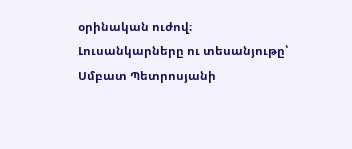օրինական ուժով։
Լուսանկարները ու տեսանյութը՝ Սմբատ Պետրոսյանի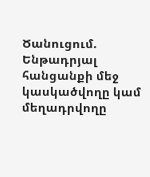Ծանուցում. Ենթադրյալ հանցանքի մեջ կասկածվողը կամ մեղադրվողը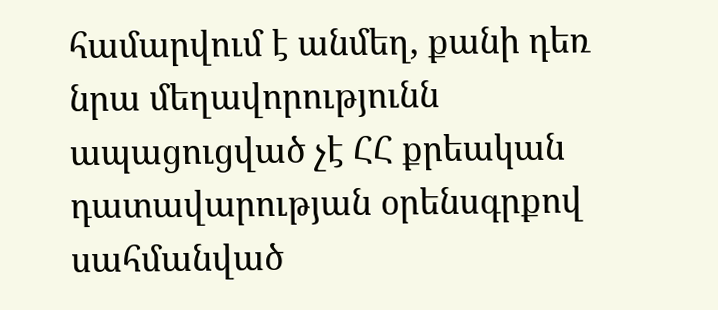համարվում է անմեղ, քանի դեռ նրա մեղավորությունն ապացուցված չէ ՀՀ քրեական դատավարության օրենսգրքով սահմանված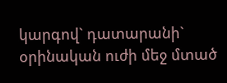կարգով` դատարանի` օրինական ուժի մեջ մտած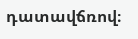դատավճռով։